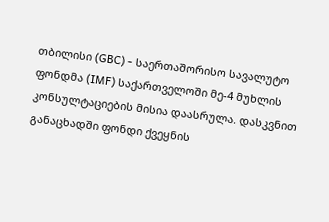თბილისი (GBC) - საერთაშორისო სავალუტო ფონდმა (IMF) საქართველოში მე-4 მუხლის კონსულტაციების მისია დაასრულა. დასკვნით განაცხადში ფონდი ქვეყნის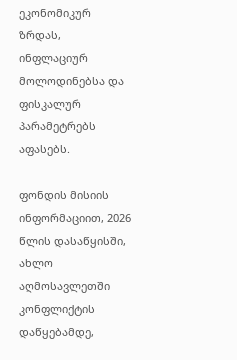ეკონომიკურ ზრდას, ინფლაციურ მოლოდინებსა და ფისკალურ პარამეტრებს აფასებს.

ფონდის მისიის ინფორმაციით, 2026 წლის დასაწყისში, ახლო აღმოსავლეთში კონფლიქტის დაწყებამდე,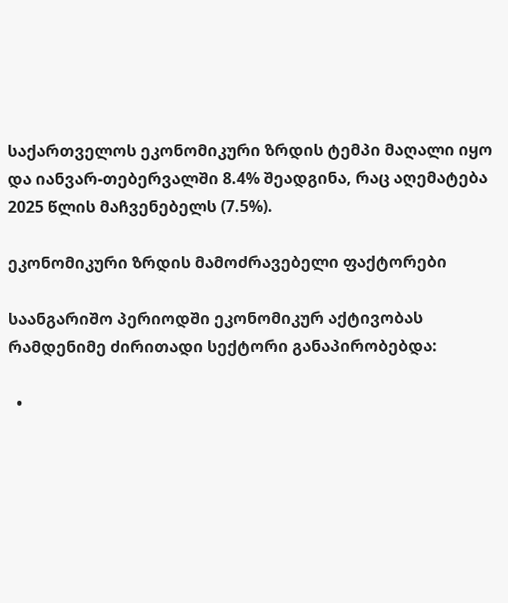საქართველოს ეკონომიკური ზრდის ტემპი მაღალი იყო და იანვარ-თებერვალში 8.4% შეადგინა, რაც აღემატება 2025 წლის მაჩვენებელს (7.5%).

ეკონომიკური ზრდის მამოძრავებელი ფაქტორები

საანგარიშო პერიოდში ეკონომიკურ აქტივობას რამდენიმე ძირითადი სექტორი განაპირობებდა:

  •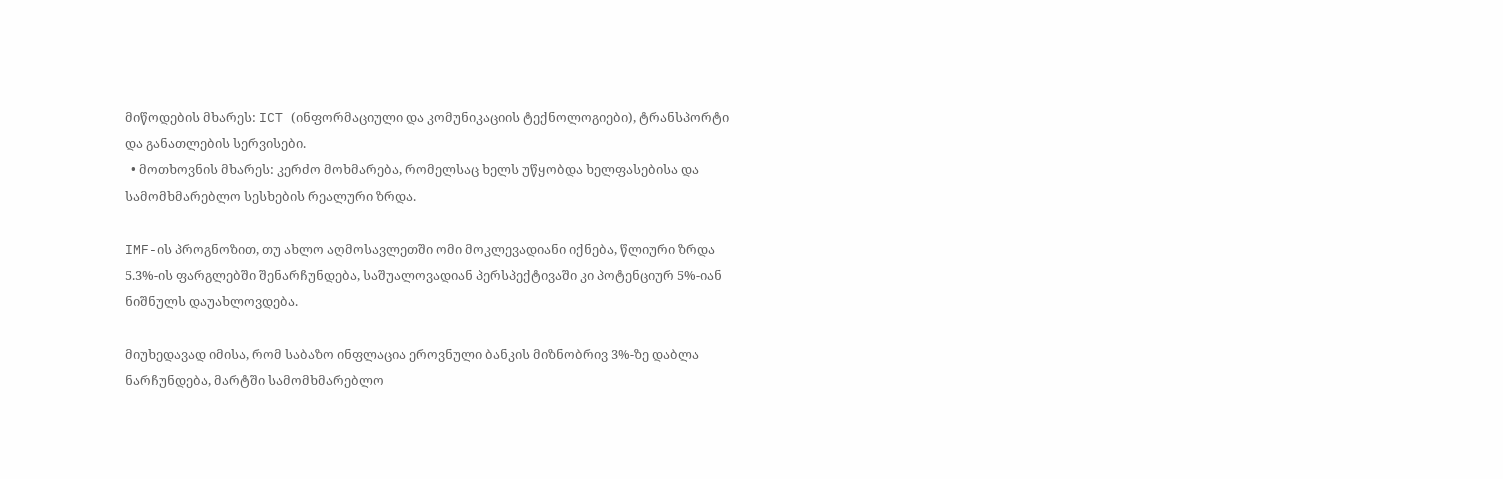მიწოდების მხარეს: ICT (ინფორმაციული და კომუნიკაციის ტექნოლოგიები), ტრანსპორტი და განათლების სერვისები.
  • მოთხოვნის მხარეს: კერძო მოხმარება, რომელსაც ხელს უწყობდა ხელფასებისა და სამომხმარებლო სესხების რეალური ზრდა.

IMF-ის პროგნოზით, თუ ახლო აღმოსავლეთში ომი მოკლევადიანი იქნება, წლიური ზრდა 5.3%-ის ფარგლებში შენარჩუნდება, საშუალოვადიან პერსპექტივაში კი პოტენციურ 5%-იან ნიშნულს დაუახლოვდება.

მიუხედავად იმისა, რომ საბაზო ინფლაცია ეროვნული ბანკის მიზნობრივ 3%-ზე დაბლა ნარჩუნდება, მარტში სამომხმარებლო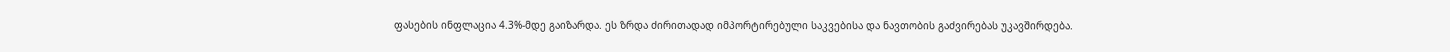ფასების ინფლაცია 4.3%-მდე გაიზარდა. ეს ზრდა ძირითადად იმპორტირებული საკვებისა და ნავთობის გაძვირებას უკავშირდება.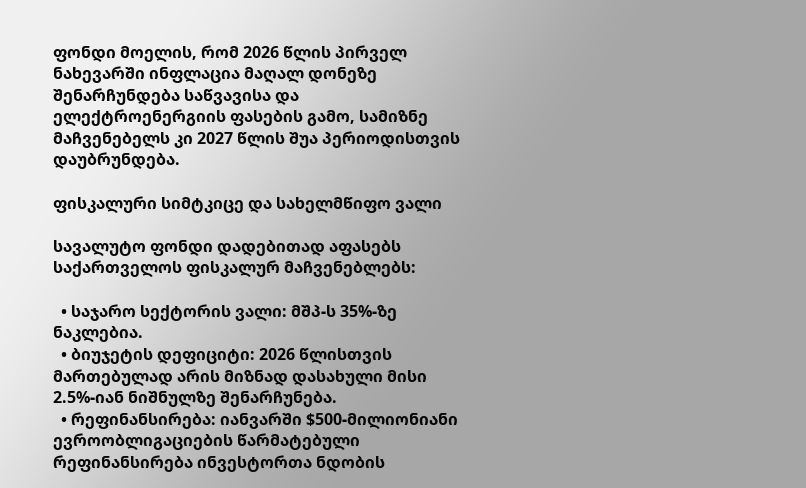ფონდი მოელის, რომ 2026 წლის პირველ ნახევარში ინფლაცია მაღალ დონეზე შენარჩუნდება საწვავისა და ელექტროენერგიის ფასების გამო, სამიზნე მაჩვენებელს კი 2027 წლის შუა პერიოდისთვის დაუბრუნდება.

ფისკალური სიმტკიცე და სახელმწიფო ვალი

სავალუტო ფონდი დადებითად აფასებს საქართველოს ფისკალურ მაჩვენებლებს:

  • საჯარო სექტორის ვალი: მშპ-ს 35%-ზე ნაკლებია.
  • ბიუჯეტის დეფიციტი: 2026 წლისთვის მართებულად არის მიზნად დასახული მისი 2.5%-იან ნიშნულზე შენარჩუნება.
  • რეფინანსირება: იანვარში $500-მილიონიანი ევროობლიგაციების წარმატებული რეფინანსირება ინვესტორთა ნდობის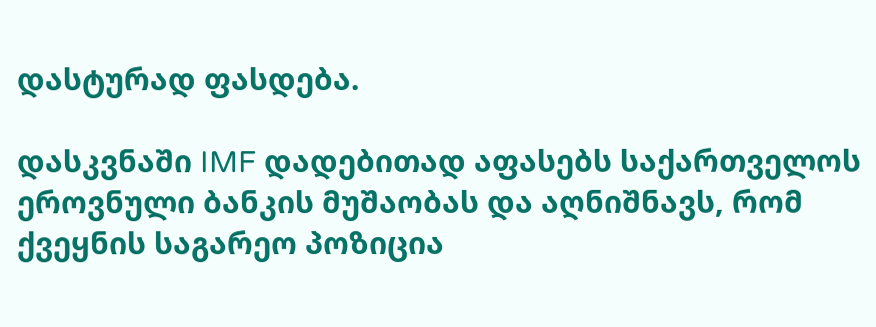დასტურად ფასდება.

დასკვნაში IMF დადებითად აფასებს საქართველოს ეროვნული ბანკის მუშაობას და აღნიშნავს, რომ ქვეყნის საგარეო პოზიცია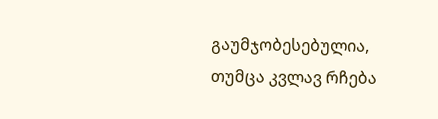გაუმჯობესებულია, თუმცა კვლავ რჩება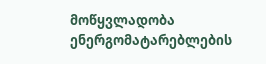მოწყვლადობა ენერგომატარებლების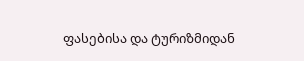ფასებისა და ტურიზმიდან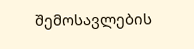შემოსავლების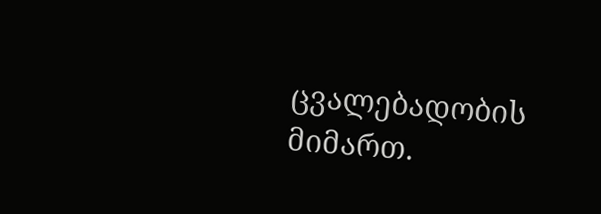ცვალებადობის მიმართ.